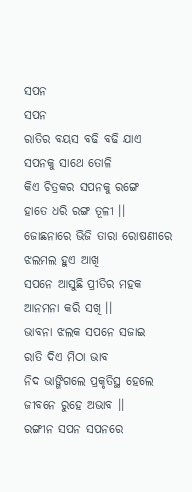ସପନ
ସପନ
ରାତିର ବୟସ ବଢି ବଢି ଯାଏ
ସପନକୁ ସାଥେ ତୋଳି
କିଏ ଚିତ୍ରକର ସପନକୁ ରଙ୍ଗେ
ହାତେ ଧରି ରଙ୍ଗ ତୂଳୀ ।।
ଜୋଛନାରେ ଭିଜି ତାରା ରୋଷଣୀରେ
ଝଲମଲ ହୁଏ ଆଖି
ସପନେ ଆସୁଛି ପ୍ରୀତିର ମହକ
ଆନମନା କରି ସଖି ।।
ଭାବନା ଝଲକ ସପନେ ସଜାଇ
ରାତି ଦିଏ ମିଠା ଭାବ
ନିଦ ଭାଙ୍ଗିଗଲେ ପ୍ରକୃତିସ୍ଥ ହେଲେ
ଜୀବନେ ରୁହେ ଅଭାବ ।।
ରଙ୍ଗୀନ ସପନ ସପନରେ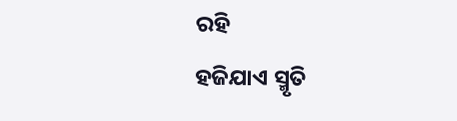ରହି
ହଜିଯାଏ ସ୍ମୃତି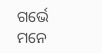ଗର୍ଭେ
ମନେ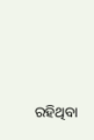ରହିଥିବା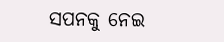ସପନକୁ ନେଇ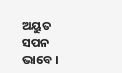ଅୟୁତ ସପନ ଭାବେ ।